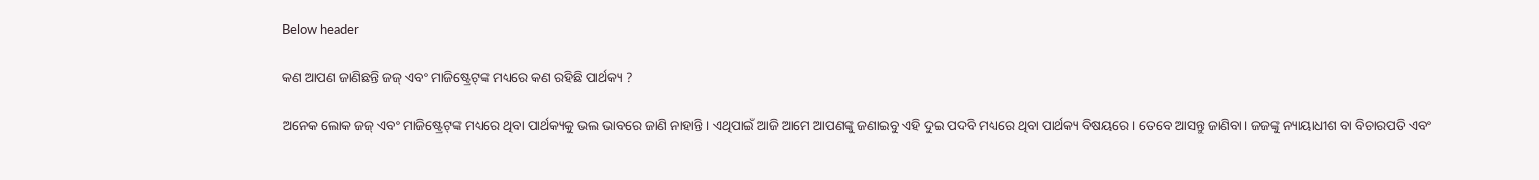Below header

କଣ ଆପଣ ଜାଣିଛନ୍ତି ଜଜ୍ ଏବଂ ମାଜିଷ୍ଟ୍ରେଟ୍‌ଙ୍କ ମଧ୍ୟରେ କଣ ରହିଛି ପାର୍ଥକ୍ୟ ?

ଅନେକ ଲୋକ ଜଜ୍ ଏବଂ ମାଜିଷ୍ଟ୍ରେଟ୍‌ଙ୍କ ମଧ୍ୟରେ ଥିବା ପାର୍ଥକ୍ୟକୁ ଭଲ ଭାବରେ ଜାଣି ନାହାନ୍ତି। ଏଥିପାଇଁ ଆଜି ଆମେ ଆପଣଙ୍କୁ ଜଣାଇବୁ ଏହି ଦୁଇ ପଦବି ମଧ୍ୟରେ ଥିବା ପାର୍ଥକ୍ୟ ବିଷୟରେ। ତେବେ ଆସନ୍ତୁ ଜାଣିବା। ଜଜଙ୍କୁ ନ୍ୟାୟାଧୀଶ ବା ବିଚାରପତି ଏବଂ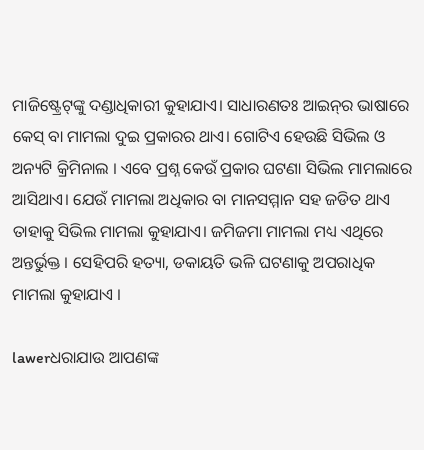ମାଜିଷ୍ଟ୍ରେଟ୍‌ଙ୍କୁ ଦଣ୍ଡାଧିକାରୀ କୁହାଯାଏ। ସାଧାରଣତଃ ଆଇନ୍‌ର ଭାଷାରେ କେସ୍ ବା ମାମଲା ଦୁଇ ପ୍ରକାରର ଥାଏ। ଗୋଟିଏ ହେଉଛି ସିଭିଲ ଓ ଅନ୍ୟଟି କ୍ରିମିନାଲ । ଏବେ ପ୍ରଶ୍ନ କେଉଁ ପ୍ରକାର ଘଟଣା ସିଭିଲ ମାମଲାରେ ଆସିଥାଏ। ଯେଉଁ ମାମଲା ଅଧିକାର ବା ମାନସମ୍ମାନ ସହ ଜଡିତ ଥାଏ ତାହାକୁ ସିଭିଲ ମାମଲା କୁହାଯାଏ। ଜମିଜମା ମାମଲା ମଧ୍ୟ ଏଥିରେ ଅନ୍ତର୍ଭୁକ୍ତ । ସେହିପରି ହତ୍ୟା, ଡକାୟତି ଭଳି ଘଟଣାକୁ ଅପରାଧିକ ମାମଲା କୁହାଯାଏ ।

lawerଧରାଯାଉ ଆପଣଙ୍କ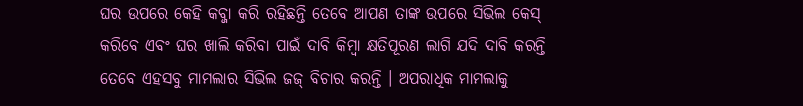ଘର ଉପରେ କେହି କବ୍ଜା କରି ରହିଛନ୍ତି ତେବେ ଆପଣ ତାଙ୍କ ଉପରେ ସିଭିଲ କେସ୍ କରିବେ ଏବଂ ଘର ଖାଲି କରିବା ପାଇଁ ଦାବି କିମ୍ବା କ୍ଷତିପୂରଣ ଲାଗି ଯଦି ଦାବି କରନ୍ତି ତେବେ ଏହସବୁ ମାମଲାର ସିଭିଲ ଜଜ୍ ବିଚାର କରନ୍ତି । ଅପରାଧିକ ମାମଲାକୁ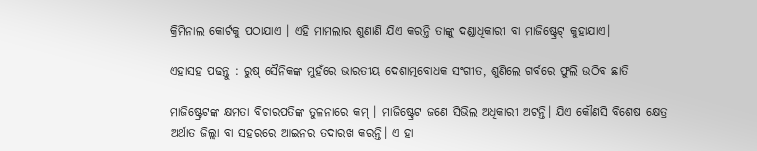କ୍ରିମିନାଲ କୋର୍ଟକୁ ପଠାଯାଏ । ଏହି ମାମଲାର ଶୁଣାଣି ଯିଏ କରନ୍ତି ତାଙ୍କୁ ଦଣ୍ଡାଧିକାରୀ ବା ମାଜିଷ୍ଟ୍ରେଟ୍ କୁହାଯାଏ।

ଏହାସହ ପଢନ୍ତୁ : ରୁଷ୍‌ ସୈନିକଙ୍କ ମୁହଁରେ ଭାରତୀୟ ଦେଶାତ୍ମବୋଧକ ସଂଗୀତ, ଶୁଣିଲେ ଗର୍ବରେ ଫୁଲି ଉଠିବ ଛାତି

ମାଜିଷ୍ଟ୍ରେଟଙ୍କ କ୍ଷମତା ବିଚାରପତିଙ୍କ ତୁଳନାରେ କମ୍ । ମାଜିଷ୍ଟ୍ରେଟ ଜଣେ ସିଭିଲ ଅଧିକାରୀ ଅଟନ୍ତି। ଯିଏ କୌଣସି ବିଶେଷ କ୍ଷେତ୍ର ଅର୍ଥାତ ଜିଲ୍ଲା ବା ସହରରେ ଆଇନର ତଦାରଖ କରନ୍ତି। ଏ ହା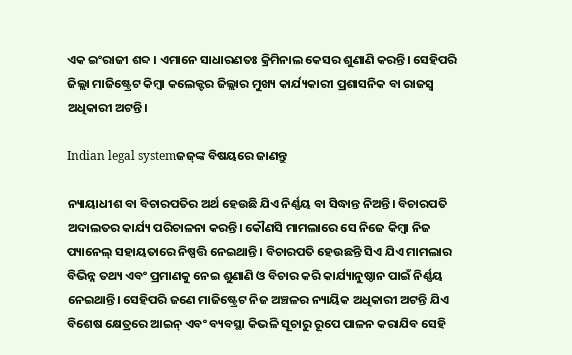ଏକ ଇଂରାଜୀ ଶବ୍ଦ । ଏମାନେ ସାଧାରଣତଃ କ୍ରିମିନାଲ କେସର ଶୁଣାଣି କରନ୍ତି। ସେହିପରି ଜିଲ୍ଲା ମାଜିଷ୍ଟ୍ରେଟ କିମ୍ବା କଲେକ୍ଟର ଜିଲ୍ଲାର ମୁଖ୍ୟ କାର୍ଯ୍ୟକାରୀ ପ୍ରଶାସନିକ ବା ରାଜସ୍ୱ ଅଧିକାରୀ ଅଟନ୍ତି।

Indian legal systemଜଜ୍‌ଙ୍କ ବିଷୟରେ ଜାଣନ୍ତୁ

ନ୍ୟାୟାଧୀଶ ବା ବିଚାରପତିର ଅର୍ଥ ହେଉଛି ଯିଏ ନିର୍ଣ୍ଣୟ ବା ସିଦ୍ଧାନ୍ତ ନିଅନ୍ତି। ବିଚାରପତି ଅଦାଲତର କାର୍ଯ୍ୟ ପରିଚାଳନା କରନ୍ତି। କୌଣସି ମାମଲାରେ ସେ ନିଜେ କିମ୍ବା ନିଜ ପ୍ୟାନେଲ୍‌ ସହାୟତାରେ ନିଷ୍ପତ୍ତି ନେଇଥାନ୍ତି । ବିଚାରପତି ହେଉଛନ୍ତି ସିଏ ଯିଏ ମାମଲାର ବିଭିନ୍ନ ତଥ୍ୟ ଏବଂ ପ୍ରମାଣକୁ ନେଇ ଶୁଣାଣି ଓ ବିଚାର କରି କାର୍ଯ୍ୟାନୁଷ୍ଠାନ ପାଇଁ ନିର୍ଣ୍ଣୟ ନେଇଥାନ୍ତି। ସେହିପରି ଜଣେ ମାଜିଷ୍ଟ୍ରେଟ ନିଜ ଅଞ୍ଚଳର ନ୍ୟାୟିକ ଅଧିକାରୀ ଅଟନ୍ତି ଯିଏ ବିଶେଷ କ୍ଷେତ୍ରରେ ଆଇନ୍ ଏବଂ ବ୍ୟବସ୍ଥା କିଭଳି ସୂଚାରୁ ରୂପେ ପାଳନ କରାଯିବ ସେହି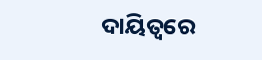ଦାୟିତ୍ୱରେ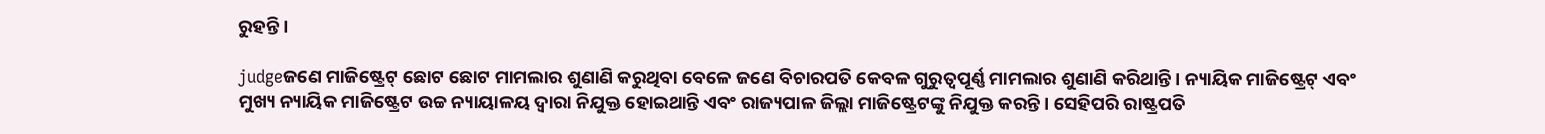ରୁହନ୍ତି ।

judgeଜଣେ ମାଜିଷ୍ଟ୍ରେଟ୍ ଛୋଟ ଛୋଟ ମାମଲାର ଶୁଣାଣି କରୁଥିବା ବେଳେ ଜଣେ ବିଚାରପତି କେବଳ ଗୁରୁତ୍ୱପୂର୍ଣ୍ଣ ମାମଲାର ଶୁଣାଣି କରିଥାନ୍ତି । ନ୍ୟାୟିକ ମାଜିଷ୍ଟ୍ରେଟ୍ ଏବଂ ମୁଖ୍ୟ ନ୍ୟାୟିକ ମାଜିଷ୍ଟ୍ରେଟ ଉଚ୍ଚ ନ୍ୟାୟାଳୟ ଦ୍ୱାରା ନିଯୁକ୍ତ ହୋଇଥାନ୍ତି ଏବଂ ରାଜ୍ୟପାଳ ଜିଲ୍ଲା ମାଜିଷ୍ଟ୍ରେଟଙ୍କୁ ନିଯୁକ୍ତ କରନ୍ତି। ସେହିପରି ରାଷ୍ଟ୍ରପତି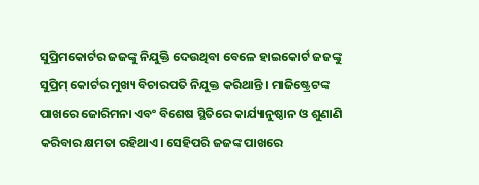ସୁପ୍ରିମକୋର୍ଟର ଜଜଙ୍କୁ ନିଯୁକ୍ତି ଦେଉଥିବା ବେଳେ ହାଇକୋର୍ଟ ଜଜଙ୍କୁ ସୁପ୍ରିମ୍‌ କୋର୍ଟର ମୁଖ୍ୟ ବିଚାରପତି ନିଯୁକ୍ତ କରିଥାନ୍ତି । ମାଜିଷ୍ଟ୍ରେଟଙ୍କ ପାଖରେ ଜୋରିମନା ଏବଂ ବିଶେଷ ସ୍ଥିତିରେ କାର୍ଯ୍ୟାନୁଷ୍ଠାନ ଓ ଶୁଣାଣି କରିବାର କ୍ଷମତା ରହିଥାଏ। ସେହିପରି ଜଜଙ୍କ ପାଖରେ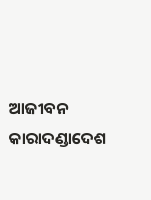ଆଜୀବନ କାରାଦଣ୍ଡାଦେଶ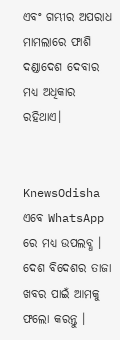ଏବଂ ଗମ୍ଭୀର ଅପରାଧ ମାମଲାରେ ଫାଶି ଦଣ୍ଡାଦେଶ ଦେବାର ମଧ୍ୟ ଅଧିକାର ରହିଥାଏ।


KnewsOdisha ଏବେ WhatsApp ରେ ମଧ୍ୟ ଉପଲବ୍ଧ । ଦେଶ ବିଦେଶର ତାଜା ଖବର ପାଇଁ ଆମକୁ ଫଲୋ କରନ୍ତୁ ।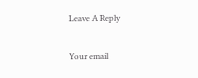Leave A Reply

Your email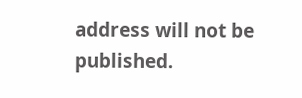address will not be published.